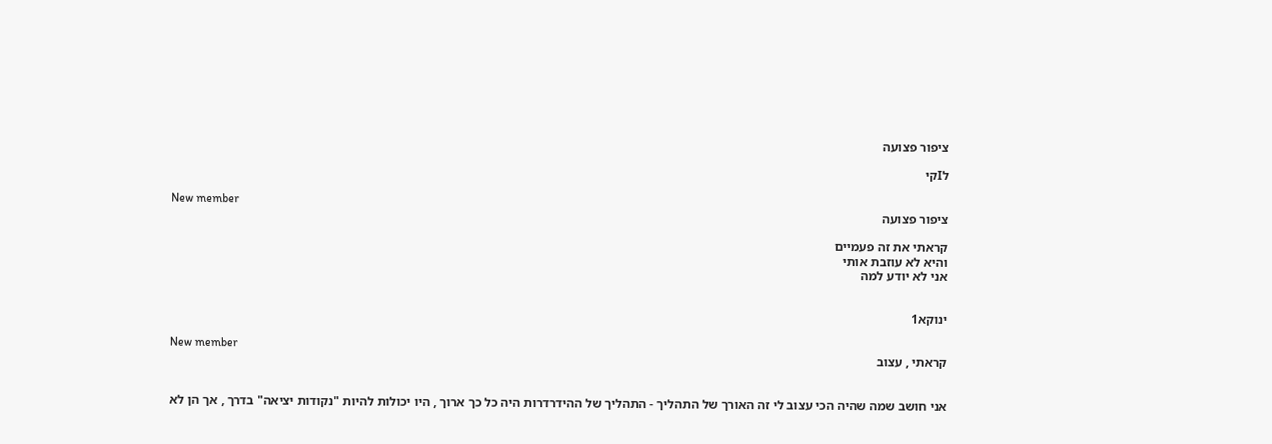ציפור פצועה

לIקי

New member
ציפור פצועה

קראתי את זה פעמיים
והיא לא עוזבת אותי
אני לא יודע למה


ינוקא1

New member
קראתי , עצוב


אני חושב שמה שהיה הכי עצוב לי זה האורך של התהליך - התהליך של ההידרדרות היה כל כך ארוך , היו יכולות להיות "נקודות יציאה" בדרך , אך הן לא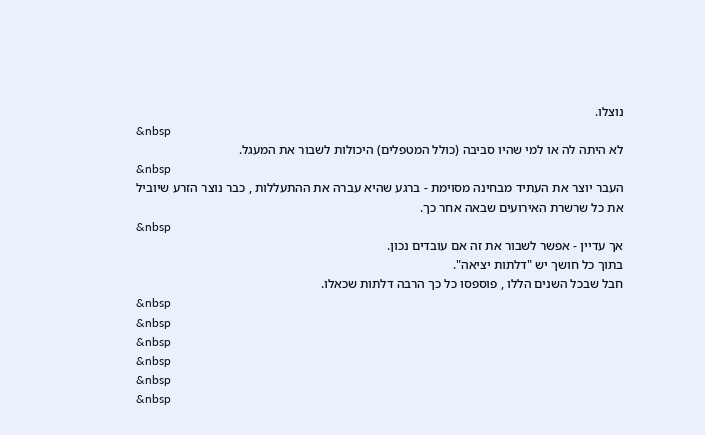נוצלו.
&nbsp
לא היתה לה או למי שהיו סביבה (כולל המטפלים) היכולות לשבור את המעגל.
&nbsp
העבר יוצר את העתיד מבחינה מסוימת - ברגע שהיא עברה את ההתעללות , כבר נוצר הזרע שיוביל את כל שרשרת האירועים שבאה אחר כך.
&nbsp
אך עדיין - אפשר לשבור את זה אם עובדים נכון.
בתוך כל חושך יש "דלתות יציאה".
חבל שבכל השנים הללו , פוספסו כל כך הרבה דלתות שכאלו.
&nbsp
&nbsp
&nbsp
&nbsp
&nbsp
&nbsp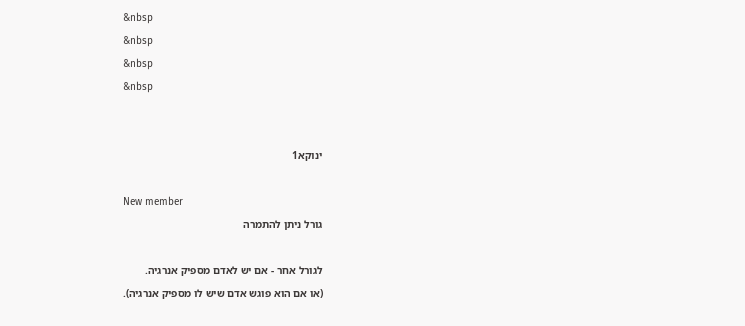&nbsp
&nbsp
&nbsp
&nbsp


ינוקא1

New member
גורל ניתן להתמרה

לגורל אחר - אם יש לאדם מספיק אנרגיה.
(או אם הוא פוגש אדם שיש לו מספיק אנרגיה).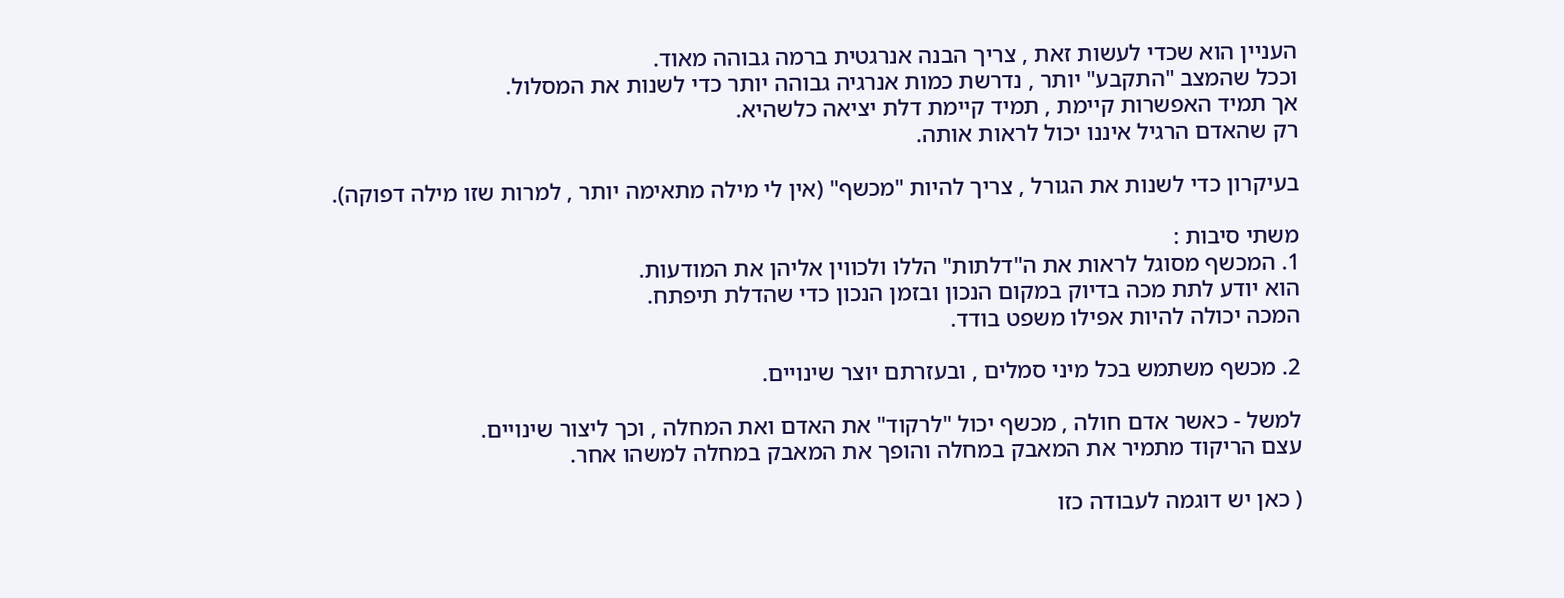העניין הוא שכדי לעשות זאת , צריך הבנה אנרגטית ברמה גבוהה מאוד.
וככל שהמצב "התקבע" יותר , נדרשת כמות אנרגיה גבוהה יותר כדי לשנות את המסלול.
אך תמיד האפשרות קיימת , תמיד קיימת דלת יציאה כלשהיא.
רק שהאדם הרגיל איננו יכול לראות אותה.

בעיקרון כדי לשנות את הגורל , צריך להיות "מכשף" (אין לי מילה מתאימה יותר , למרות שזו מילה דפוקה).

משתי סיבות :
1. המכשף מסוגל לראות את ה"דלתות" הללו ולכווין אליהן את המודעות.
הוא יודע לתת מכה בדיוק במקום הנכון ובזמן הנכון כדי שהדלת תיפתח.
המכה יכולה להיות אפילו משפט בודד.

2. מכשף משתמש בכל מיני סמלים , ובעזרתם יוצר שינויים.

למשל - כאשר אדם חולה , מכשף יכול "לרקוד" את האדם ואת המחלה , וכך ליצור שינויים.
עצם הריקוד מתמיר את המאבק במחלה והופך את המאבק במחלה למשהו אחר.

( כאן יש דוגמה לעבודה כזו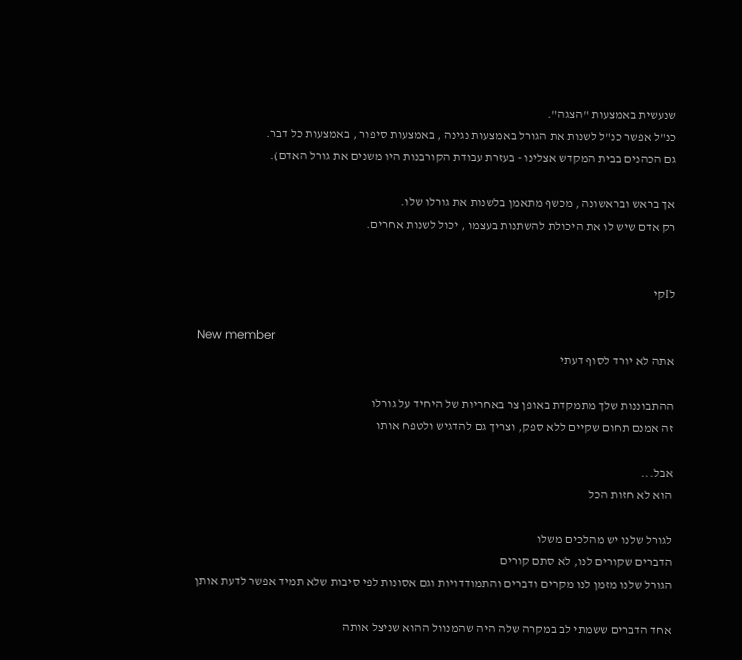שנעשית באמצעות "הצגה".
כנ"ל אפשר כנ"ל לשנות את הגורל באמצעות נגינה , באמצעות סיפור , באמצעות כל דבר.
גם הכהנים בבית המקדש אצלינו - בעזרת עבודת הקורבנות היו משנים את גורל האדם).

אך בראש ובראשונה , מכשף מתאמן בלשנות את גורלו שלו.
רק אדם שיש לו את היכולת להשתנות בעצמו , יכול לשנות אחרים.


לIקי

New member
אתה לא יורד לסוף דעתי

ההתבוננות שלך מתמקדת באופן צר באחריות של היחיד על גורלו
זה אמנם תחום שקיים ללא ספק, וצריך גם להדגיש ולטפח אותו

אבל...
הוא לא חזות הכל

לגורל שלנו יש מהלכים משלו
הדברים שקורים לנו, לא סתם קורים
הגורל שלנו מזמן לנו מקרים ודברים והתמודדויות וגם אסונות לפי סיבות שלא תמיד אפשר לדעת אותן

אחד הדברים ששמתי לב במקרה שלה היה שהמנוול ההוא שניצל אותה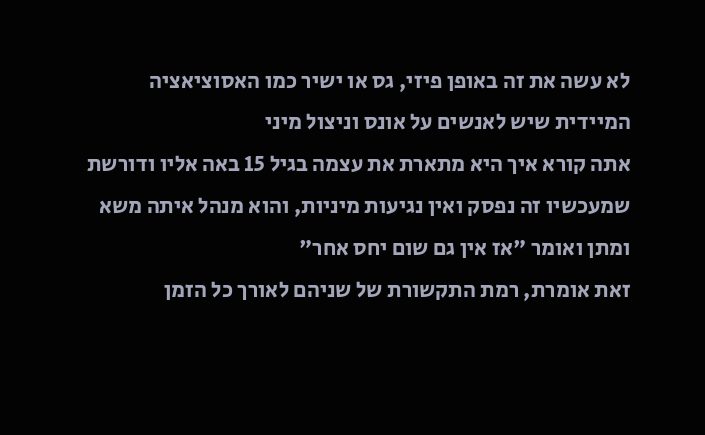לא עשה את זה באופן פיזי, גס או ישיר כמו האסוציאציה המיידית שיש לאנשים על אונס וניצול מיני
אתה קורא איך היא מתארת את עצמה בגיל 15 באה אליו ודורשת שמעכשיו זה נפסק ואין נגיעות מיניות, והוא מנהל איתה משא ומתן ואומר "אז אין גם שום יחס אחר"
זאת אומרת, רמת התקשורת של שניהם לאורך כל הזמן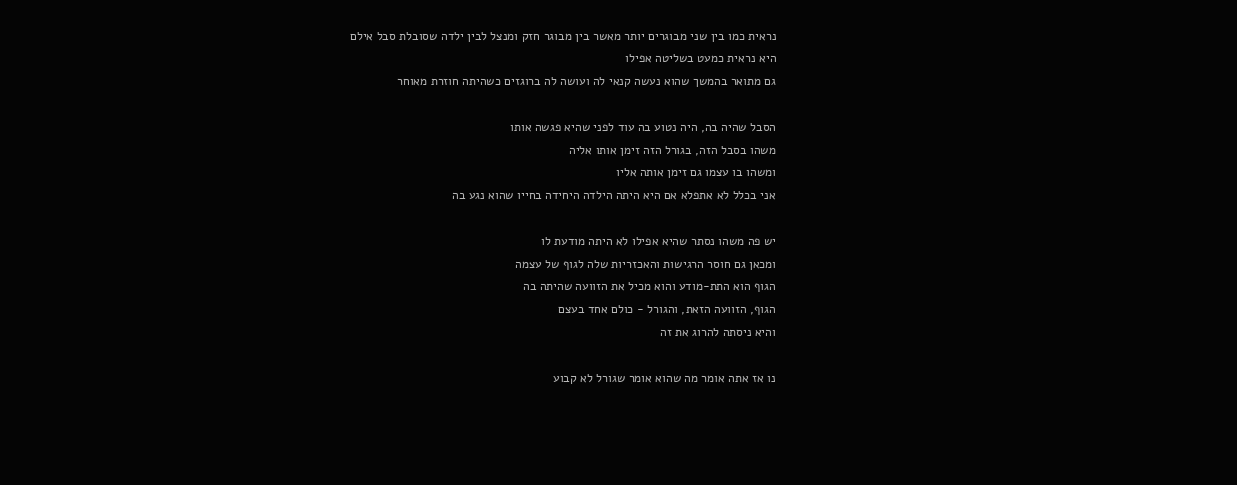נראית כמו בין שני מבוגרים יותר מאשר בין מבוגר חזק ומנצל לבין ילדה שסובלת סבל אילם
היא נראית כמעט בשליטה אפילו
גם מתואר בהמשך שהוא נעשה קנאי לה ועושה לה ברוגזים כשהיתה חוזרת מאוחר

הסבל שהיה בה, היה נטוע בה עוד לפני שהיא פגשה אותו
משהו בסבל הזה, בגורל הזה זימן אותו אליה
ומשהו בו עצמו גם זימן אותה אליו
אני בכלל לא אתפלא אם היא היתה הילדה היחידה בחייו שהוא נגע בה

יש פה משהו נסתר שהיא אפילו לא היתה מודעת לו
ומכאן גם חוסר הרגישות והאכזריות שלה לגוף של עצמה
הגוף הוא התת-מודע והוא מכיל את הזוועה שהיתה בה
הגוף, הזוועה הזאת, והגורל - כולם אחד בעצם
והיא ניסתה להרוג את זה

נו אז אתה אומר מה שהוא אומר שגורל לא קבוע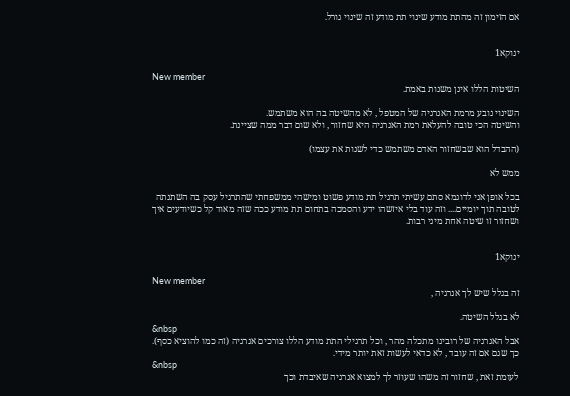אם הזימון זה מהתת מודע שינוי תת מודע זה שינוי גורל.


ינוקא1

New member
השיטות הללו אינן משנות באמת.

השינוי נובע מרמת האנרגיה של המטפל , לא מהשיטה בה הוא משתמש.
והשיטה הכי טובה להעלאת רמת האנרגיה היא שחזור , ולא שום דבר ממה שציינת.

(ההבדל הוא שבשחזור האדם משתמש כדי לשנות את עצמו)

ממש לא

בכל אופן אני לדוגמא סתם עשיתי תרגיל תת מודע פשוט ומישהי ממשפחתי שהתרגיל עסק בה השתנתה לטובה תוך יומיים.... וזה עוד בלי איזשהו ידע והסמכה בתחום תת מודע ככה שזה מאוד קל כשיודעים איך ושחזור זו שיטה אחת מיני רבות.


ינוקא1

New member
זה בגלל שיש לך אנרגיה ,

לא בגלל השיטה.
&nbsp
אבל האנרגיה של רובינו מתכלה מהר , וכל תרגילי התת מודע הללו צורכים אנרגיה (זה כמו להוציא כסף).
כך שגם אם זה עובד , לא כדאי לעשות זאת יותר מידי.
&nbsp
לעומת זאת , שחזור זה משהו שעוזר לך למצוא אנרגיה שאיבדת וכך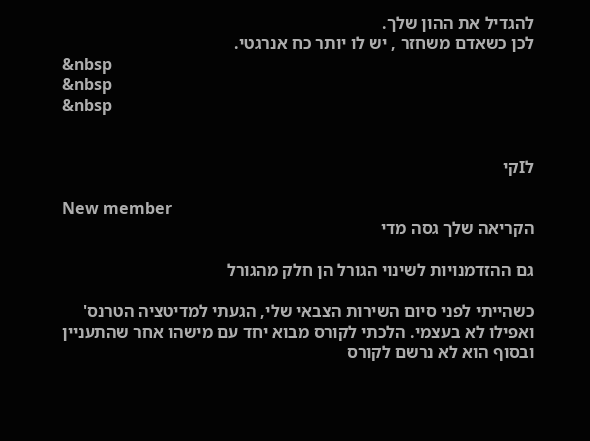להגדיל את ההון שלך.
לכן כשאדם משחזר , יש לו יותר כח אנרגטי.
&nbsp
&nbsp
&nbsp


לIקי

New member
הקריאה שלך גסה מדי

גם ההזדמנויות לשינוי הגורל הן חלק מהגורל

כשהייתי לפני סיום השירות הצבאי שלי, הגעתי למדיטציה הטרנס'
ואפילו לא בעצמי. הלכתי לקורס מבוא יחד עם מישהו אחר שהתעניין
ובסוף הוא לא נרשם לקורס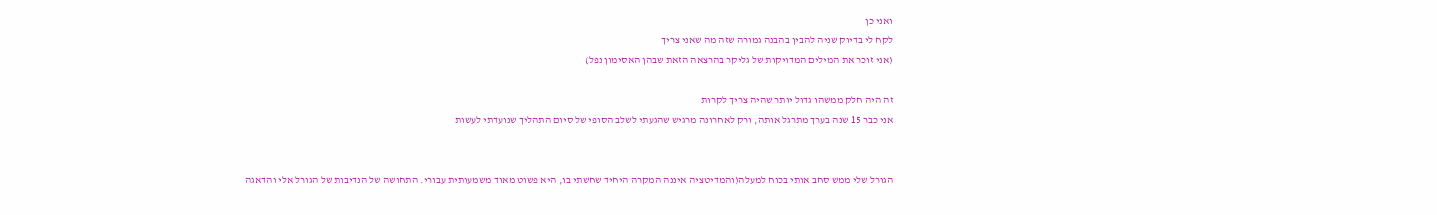ואני כן
לקח לי בדיוק שניה להבין בהבנה גמורה שזה מה שאני צריך
(אני זוכר את המילים המדויקות של גליקר בהרצאה הזאת שבהן האסימון נפל)

זה היה חלק ממשהו גדול יותר שהיה צריך לקרות
אני כבר 15 שנה בערך מתרגל אותה, ורק לאחרונה מרגיש שהגעתי לשלב הסופי של סיום התהליך שנועדתי לעשות


הגורל שלי ממש סחב אותי בכוח למעלה(והמדיטציה איננה המקרה היחיד שחשתי בו, היא פשוט מאוד משמעותית עבורי. התחושה של הנדיבות של הגורל אלי והדאגה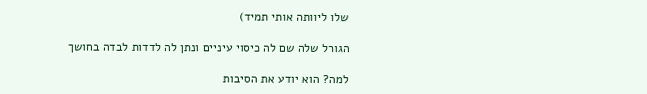שלו ליוותה אותי תמיד)

הגורל שלה שם לה כיסוי עיניים ונתן לה לדדות לבדה בחושך

למה? הוא יודע את הסיבות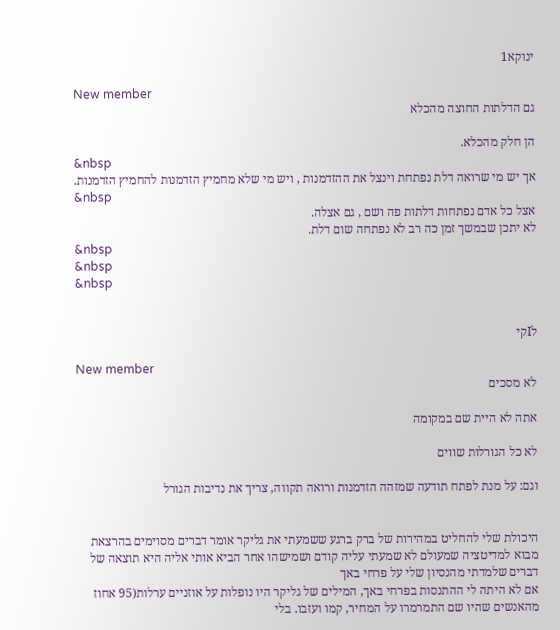ינוקא1

New member
גם הדלתות החוצה מהכלא

הן חלק מהכלא.
&nbsp
אך יש מי שרואה דלת נפתחת וינצל את ההזדמנות , ויש מי שלא מחמיץ הזדמנות להחמיץ הזדמנות.
&nbsp
אצל כל אדם נפתחות דלתות פה ושם , גם אצלה.
לא יתכן שבמשך זמן כה רב לא נפתחה שום דלת.
&nbsp
&nbsp
&nbsp


לIקי

New member
לא מסכים

אתה לא היית שם במקומה

לא כל הגורלות שווים

וגם: על מנת לפתח תודעה שמזהה הזדמנות ורואה תקווה, צריך את נדיבות הגורל


היכולת שלי להחליט במהירות של ברק ברגע ששמעתי את גליקר אומר דברים מסוימים בהרצאת מבוא למדיטציה שמעולם לא שמעתי עליה קודם ושמישהו אחר הביא אותי אליה היא תוצאה של דברים שלמדתי מהנסיון שלי על פרחי באך
אם לא היתה לי ההתנסות בפרחי באך, המילים של גליקר היו נופלות על אוזניים ערלות(95 אחוז מהאנשים שהיו שם התמרמרו על המחיר, קמו ועזבו. בלי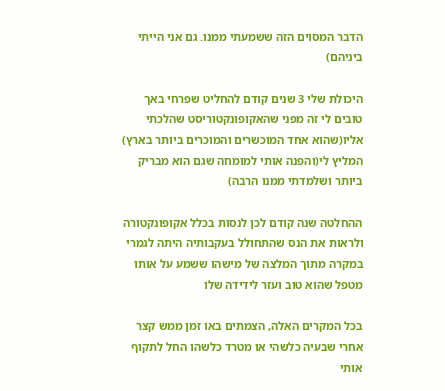הדבר המסוים הזה ששמעתי ממנו. גם אני הייתי ביניהם)

היכולת שלי 3 שנים קודם להחליט שפרחי באך טובים לי זה מפני שהאקופונקטוריסט שהלכתי אליו(שהוא אחד המוכשרים והמוכרים ביותר בארץ)
המליץ לי(והפנה אותי למומחה שגם הוא מבריק ביותר ושלמדתי ממנו הרבה)

ההחלטה שנה קודם לכן לנסות בכלל אקופונקטורה ולראות את הנס שהתחולל בעקבותיה היתה לגמרי במקרה מתוך המלצה של מישהו ששמע על אותו מטפל שהוא טוב ועזר לידידה שלו

בכל המקרים האלה, הצמתים באו זמן ממש קצר אחרי שבעיה כלשהי או מטרד כלשהו החל לתקוף אותי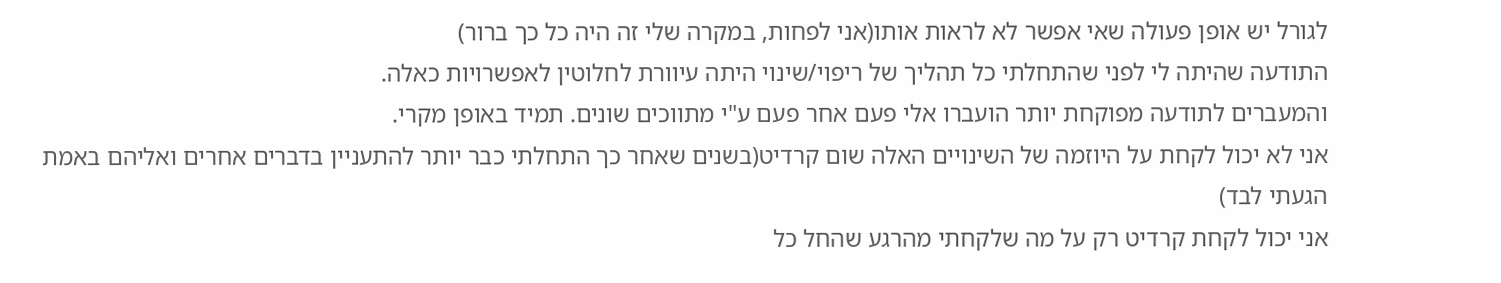לגורל יש אופן פעולה שאי אפשר לא לראות אותו(אני לפחות, במקרה שלי זה היה כל כך ברור)
התודעה שהיתה לי לפני שהתחלתי כל תהליך של ריפוי/שינוי היתה עיוורת לחלוטין לאפשרויות כאלה.
והמעברים לתודעה מפוקחת יותר הועברו אלי פעם אחר פעם ע"י מתווכים שונים. תמיד באופן מקרי.
אני לא יכול לקחת על היוזמה של השינויים האלה שום קרדיט(בשנים שאחר כך התחלתי כבר יותר להתעניין בדברים אחרים ואליהם באמת הגעתי לבד)
אני יכול לקחת קרדיט רק על מה שלקחתי מהרגע שהחל כל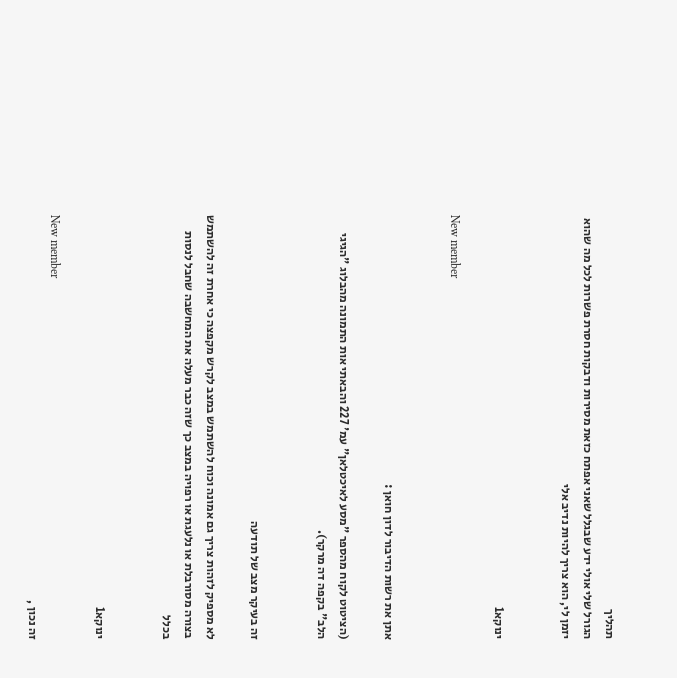תהליך
הגורל שלי אולי ידע שבגלל שאני אפתח כזאת מסירות ודבקות חסרת פשרות לכל מה שהוא יזמן לי, הוא צריך להיות נדיב אלי


ינוקא1

New member


אתן את רשות הדיבור לדון חואן :

(הציטוט לקוח מהספר "מסע לאיכטלאן" עמ' 227 והבאתי אות התמונה מהבלוג "הגיגי הלב" בקפה דה מרקר).


זה בעיקר מצב של תודעה

לא מספיק לזהות צריך גם אמונה וכוח להשתמש במצב לקרש מקפצה כי אחרת זה להשתמש בצורה מסורבלת או נלעגת או רפויה במצב כך שזה כבר מעלה את המחשבה שחבל לנסות בכלל


ינוקא1

New member
זה נכון ,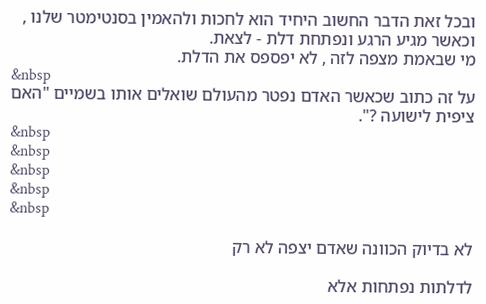ובכל זאת הדבר החשוב היחיד הוא לחכות ולהאמין בסנטימטר שלנו , וכאשר מגיע הרגע ונפתחת דלת - לצאת.
מי שבאמת מצפה לזה , לא יפספס את הדלת.
&nbsp
על זה כתוב שכאשר האדם נפטר מהעולם שואלים אותו בשמיים "האם ציפית לישועה ?".
&nbsp
&nbsp
&nbsp
&nbsp
&nbsp

לא בדיוק הכוונה שאדם יצפה לא רק

לדלתות נפתחות אלא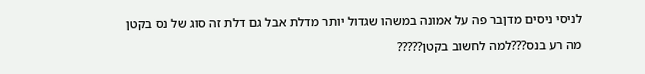לניסי ניסים מדןבר פה על אמונה במשהו שגדול יותר מדלת אבל גם דלת זה סוג של נס בקטן

מה רע בנס???למה לחשוב בקטן?????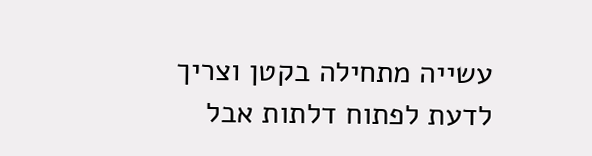עשייה מתחילה בקטן וצריך לדעת לפתוח דלתות אבל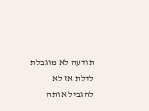תודעה לא מוגבלת לדלת אז לא להגביל אותה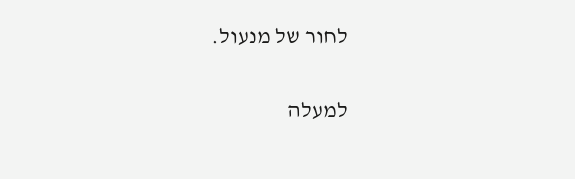לחור של מנעול.

למעלה